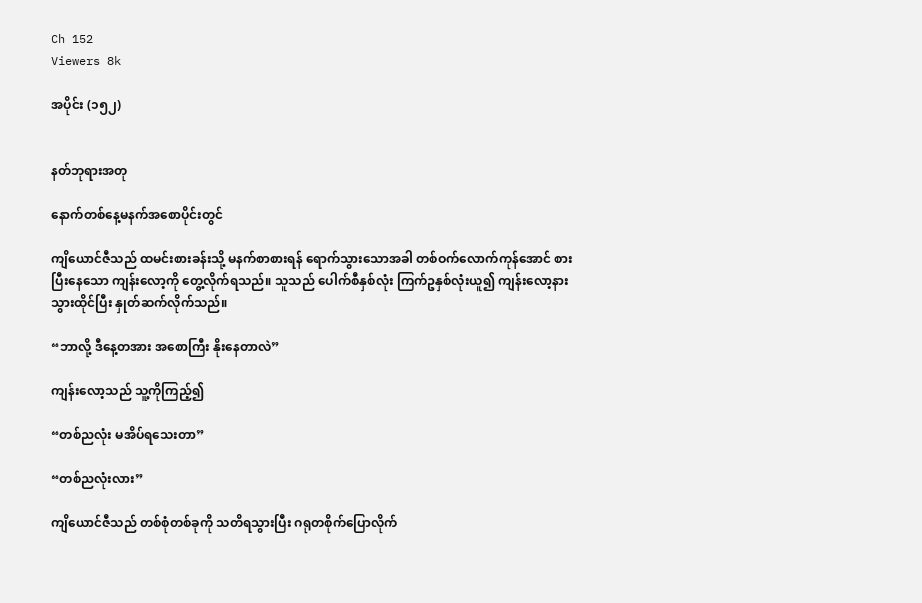Ch 152
Viewers 8k

အပိုင်း (၁၅၂)


နတ်ဘုရားအတု

နောက်တစ်နေ့မနက်အစောပိုင်းတွင်

ကျိယောင်ဇီသည် ထမင်းစားခန်းသို့ မနက်စာစားရန် ရောက်သွားသောအခါ တစ်ဝက်လောက်ကုန်အောင် စားပြီးနေသော ကျန်းလော့ကို တွေ့လိုက်ရသည်။ သူသည် ပေါက်စီနှစ်လုံး ကြက်ဥနှစ်လုံးယူ၍ ကျန်းလော့နား သွားထိုင်ပြီး နှုတ်ဆက်လိုက်သည်။

“ဘာလို့ ဒီနေ့တအား အစောကြီး နိုးနေတာလဲ”

ကျန်းလော့သည် သူ့ကိုကြည့်၍

“တစ်ညလုံး မအိပ်ရသေးတာ”

“တစ်ညလုံးလား”

ကျိယောင်ဇီသည် တစ်စုံတစ်ခုကို သတိရသွားပြီး ဂရုတစိုက်ပြောလိုက်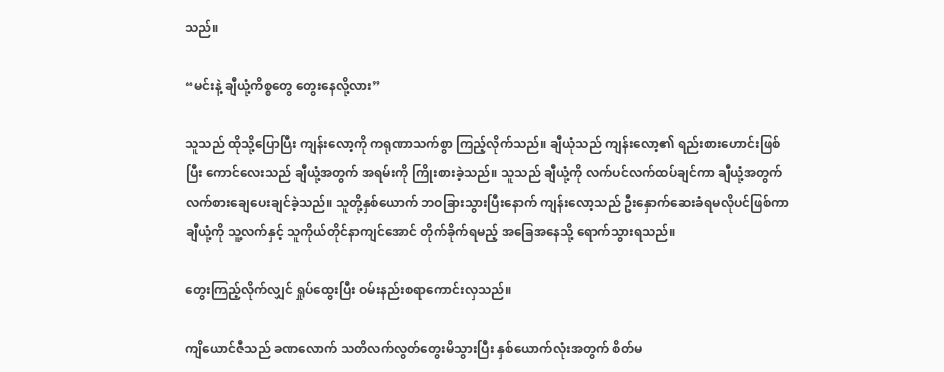သည်။

“မင်းနဲ့ ချီယုံ့ကိစ္စတွေ တွေးနေလို့လား”

သူသည် ထိုသို့ပြောပြီး ကျန်းလော့ကို ကရုဏာသက်စွာ ကြည့်လိုက်သည်။ ချီယုံသည် ကျန်းလော့၏ ရည်းစားဟောင်းဖြစ်ပြီး ကောင်လေးသည် ချီယုံ့အတွက် အရမ်းကို ကြိုးစားခဲ့သည်။ သူသည် ချီယုံ့ကို လက်ပင်လက်ထပ်ချင်ကာ ချီယုံ့အတွက် လက်စားချေပေးချင်ခဲ့သည်။ သူတို့နှစ်ယောက် ဘဝခြားသွားပြီးနောက် ကျန်းလော့သည် ဦးနှောက်ဆေးခံရမလိုပင်ဖြစ်ကာ ချီယုံ့ကို သူ့လက်နှင့် သူကိုယ်တိုင်နာကျင်အောင် တိုက်ခိုက်ရမည့် အခြေအနေသို့ ရောက်သွားရသည်။

တွေးကြည့်လိုက်လျှင် ရှုပ်ထွေးပြီး ဝမ်းနည်းစရာကောင်းလှသည်။

ကျိယောင်ဇီသည် ခဏလောက် သတိလက်လွတ်တွေးမိသွားပြီး နှစ်ယောက်လုံးအတွက် စိတ်မ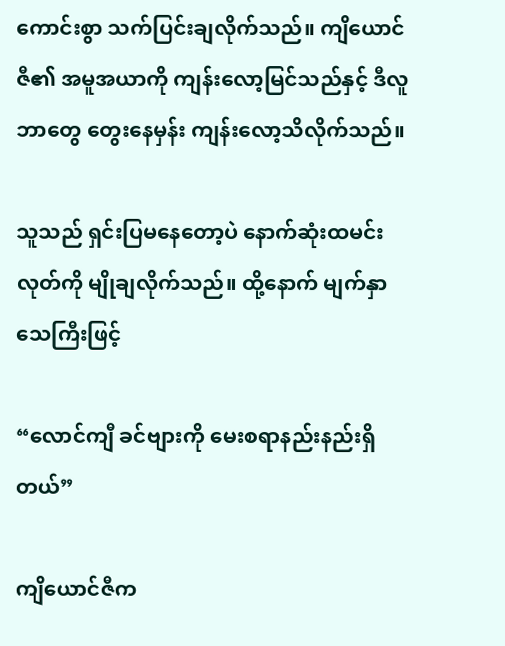ကောင်းစွာ သက်ပြင်းချလိုက်သည်။ ကျိယောင်ဇီ၏ အမူအယာကို ကျန်းလော့မြင်သည်နှင့် ဒီလူဘာတွေ တွေးနေမှန်း ကျန်းလော့သိလိုက်သည်။

သူသည် ရှင်းပြမနေတော့ပဲ နောက်ဆုံးထမင်းလုတ်ကို မျိုချလိုက်သည်။ ထို့နောက် မျက်နှာသေကြီးဖြင့်

“လောင်ကျီ ခင်ဗျားကို မေးစရာနည်းနည်းရှိတယ်”

ကျိယောင်ဇီက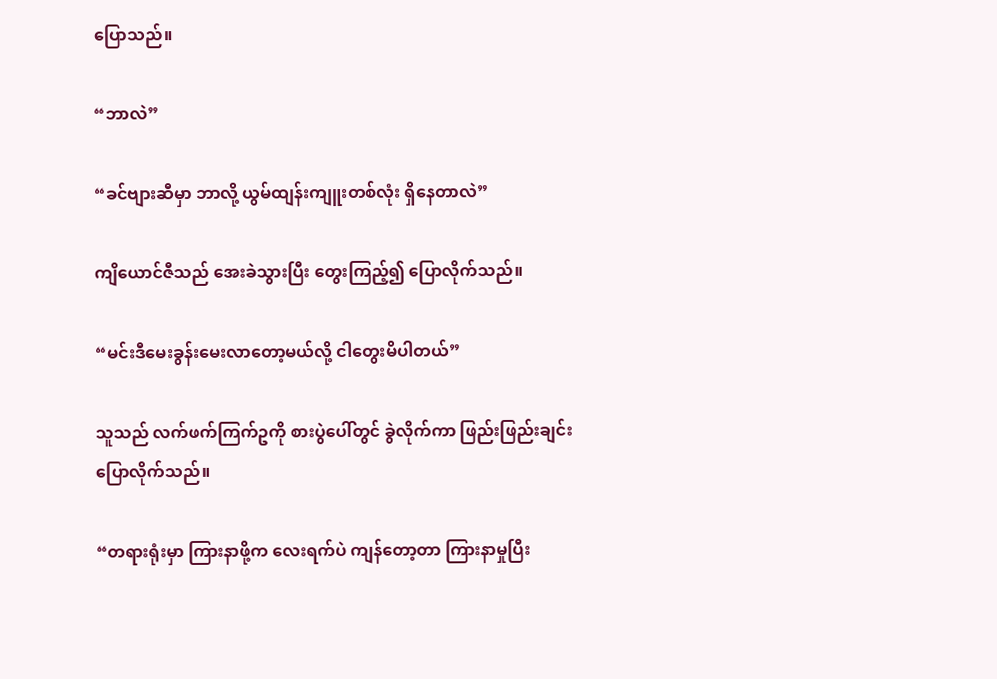ပြောသည်။

“ဘာလဲ”

“ခင်ဗျားဆီမှာ ဘာလို့ ယွမ်ထျန်းကျူးတစ်လုံး ရှိနေတာလဲ”

ကျိယောင်ဇီသည် အေးခဲသွားပြီး တွေးကြည့်၍ ပြောလိုက်သည်။

“မင်းဒီမေးခွန်းမေးလာတော့မယ်လို့ ငါတွေးမိပါတယ်”

သူသည် လက်ဖက်ကြက်ဥကို စားပွဲပေါ်တွင် ခွဲလိုက်ကာ ဖြည်းဖြည်းချင်းပြောလိုက်သည်။

“တရားရုံးမှာ ကြားနာဖို့က လေးရက်ပဲ ကျန်တော့တာ ကြားနာမှုပြီး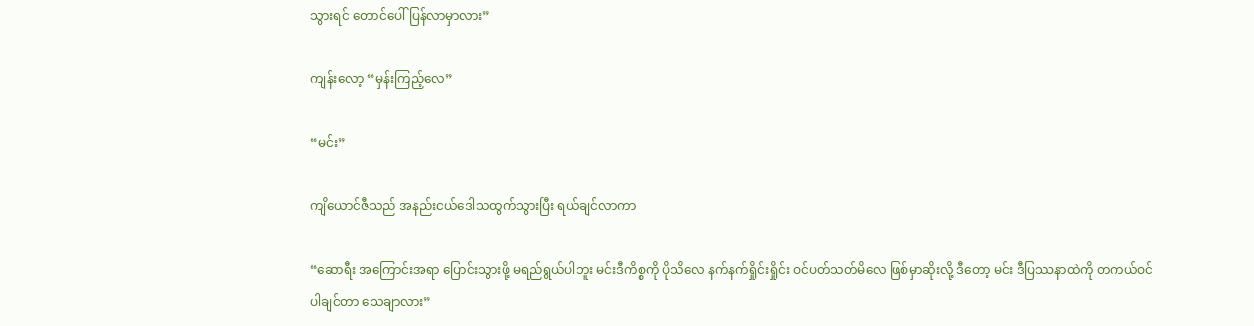သွားရင် တောင်ပေါ်ပြန်လာမှာလား”

ကျန်းလော့ “မှန်းကြည့်လေ”

“မင်း”

ကျိယောင်ဇီသည် အနည်းငယ်ဒေါသထွက်သွားပြီး ရယ်ချင်လာကာ

“ဆောရီး အကြောင်းအရာ ပြောင်းသွားဖို့ မရည်ရွယ်ပါဘူး မင်းဒီကိစ္စကို ပိုသိလေ နက်နက်ရှိုင်းရှိုင်း ဝင်ပတ်သတ်မိလေ ဖြစ်မှာဆိုးလို့ ဒီတော့ မင်း ဒီပြဿနာထဲကို တကယ်ဝင်ပါချင်တာ သေချာလား”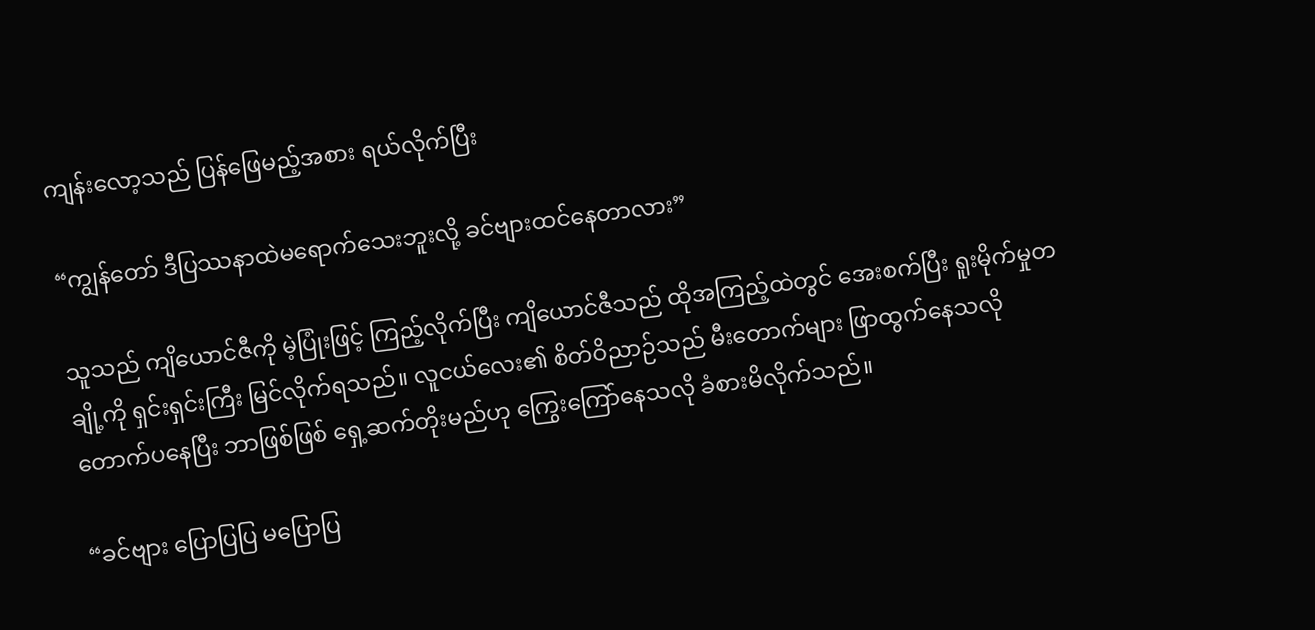ကျန်းလော့သည် ပြန်ဖြေမည့်အစား ရယ်လိုက်ပြီး

“ကျွန်တော် ဒီပြဿနာထဲမရောက်သေးဘူးလို့ ခင်ဗျားထင်နေတာလား”

သူသည် ကျိယောင်ဇီကို မဲ့ပြုံးဖြင့် ကြည့်လိုက်ပြီး ကျိယောင်ဇီသည် ထိုအကြည့်ထဲတွင် အေးစက်ပြီး ရူးမိုက်မှုတချို့ကို ရှင်းရှင်းကြီး မြင်လိုက်ရသည်။ လူငယ်လေး၏ စိတ်ဝိညာဉ်သည် မီးတောက်များ ဖြာထွက်နေသလို တောက်ပနေပြီး ဘာဖြစ်ဖြစ် ရှေ့ဆက်တိုးမည်ဟု ကြွေးကြော်နေသလို ခံစားမိလိုက်သည်။

“ခင်ဗျား ပြောပြပြ မပြောပြ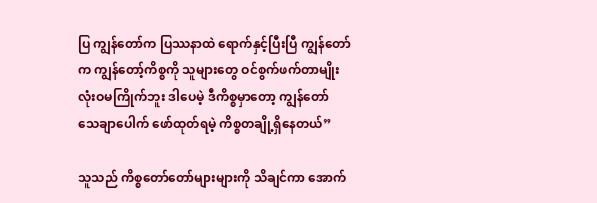ပြ ကျွန်တော်က ပြဿနာထဲ ရောက်နှင့်ပြီးပြီ ကျွန်တော်က ကျွန်တော့်ကိစ္စကို သူများတွေ ဝင်စွက်ဖက်တာမျိုး လုံးဝမကြိုက်ဘူး ဒါပေမဲ့ ဒီကိစ္စမှာတော့ ကျွန်တော် သေချာပေါက် ဖော်ထုတ်ရမဲ့ ကိစ္စတချို့ရှိနေတယ်”

သူသည် ကိစ္စတော်တော်များများကို သိချင်ကာ အောက်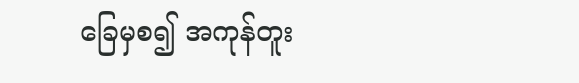ခြေမှစ၍ အကုန်တူး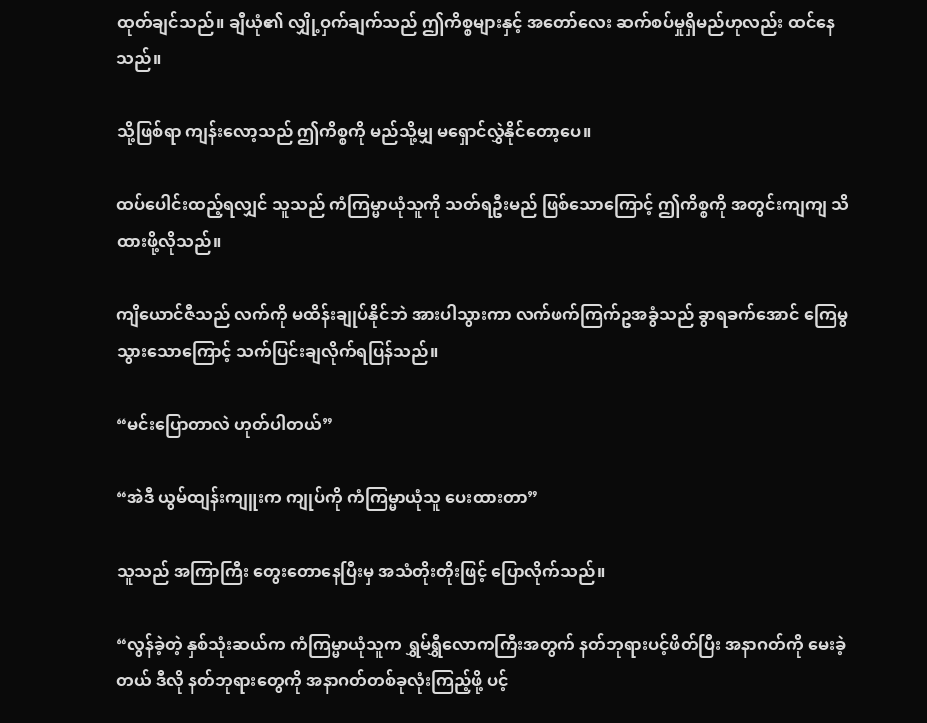ထုတ်ချင်သည်။ ချီယုံ၏ လျှို့ဝှက်ချက်သည် ဤကိစ္စများနှင့် အတော်လေး ဆက်စပ်မှုရှိမည်ဟုလည်း ထင်နေသည်။

သို့ဖြစ်ရာ ကျန်းလော့သည် ဤကိစ္စကို မည်သို့မျှ မရှောင်လွှဲနိုင်တော့ပေ။

ထပ်ပေါင်းထည့်ရလျှင် သူသည် ကံကြမ္မာယုံသူကို သတ်ရဦးမည် ဖြစ်သောကြောင့် ဤကိစ္စကို အတွင်းကျကျ သိထားဖို့လိုသည်။

ကျိယောင်ဇီသည် လက်ကို မထိန်းချုပ်နိုင်ဘဲ အားပါသွားကာ လက်ဖက်ကြက်ဥအခွံသည် ခွာရခက်အောင် ကြေမွသွားသောကြောင့် သက်ပြင်းချလိုက်ရပြန်သည်။

“မင်းပြောတာလဲ ဟုတ်ပါတယ်”

“အဲဒီ ယွမ်ထျန်းကျူးက ကျုပ်ကို ကံကြမ္မာယုံသူ ပေးထားတာ”

သူသည် အကြာကြီး တွေးတောနေပြီးမှ အသံတိုးတိုးဖြင့် ပြောလိုက်သည်။

“လွန်ခဲ့တဲ့ နှစ်သုံးဆယ်က ကံကြမ္မာယုံသူက ရွှမ်ရွှီလောကကြီးအတွက် နတ်ဘုရားပင့်ဖိတ်ပြီး အနာဂတ်ကို မေးခဲ့တယ် ဒီလို နတ်ဘုရားတွေကို အနာဂတ်တစ်ခုလုံးကြည့်ဖို့ ပင့်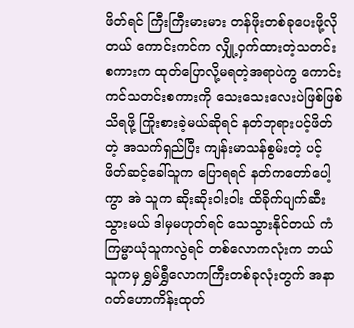ဖိတ်ရင် ကြီးကြီးမားမား တန်ဖိုးတစ်ခုပေးဖို့လိုတယ် ကောင်းကင်က လျှို့ဝှက်ထားတဲ့သတင်းစကားက ထုတ်ပြောလို့မရတဲ့အရာပဲကွ ကောင်းကင်သတင်းစကားကို သေးသေးလေးပဲဖြစ်ဖြစ် သိရဖို့ ကြိုးစားခဲ့မယ်ဆိုရင် နတ်ဘုရားပင့်ဖိတ်တဲ့ အသက်ရှည်ပြီး ကျန်းမာသန်စွမ်းတဲ့ ပင့်ဖိတ်ဆင့်ခေါ်သူက ပြောရရင် နတ်ကတော်ပေါ့ကွာ အဲ သူက ဆိုးဆိုးဝါးဝါး ထိခိုက်ပျက်ဆီးသွားမယ် ဒါမှမဟုတ်ရင် သေသွားနိုင်တယ် ကံကြမ္မာယုံသူကလွဲရင် တစ်လောကလုံးက ဘယ်သူကမှ ရွှမ်ရွှီလောကကြီးတစ်ခုလုံးတွက် အနာဂတ်ဟောကိန်းထုတ်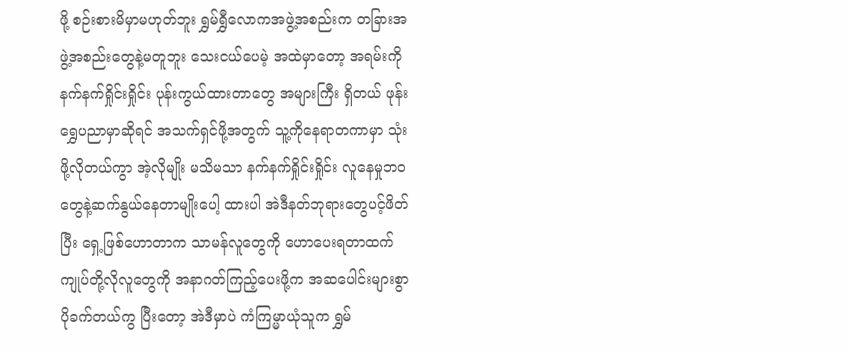ဖို့ စဉ်းစားမိမှာမဟုတ်ဘူး ရွှမ်ရွှီလောကအဖွဲ့အစည်းက တခြားအဖွဲ့အစည်းတွေနဲ့မတူဘူး သေးငယ်ပေမဲ့ အထဲမှာတော့ အရမ်းကိုနက်နက်ရှိုင်းရှိုင်း ပုန်းကွယ်ထားတာတွေ အများကြီး ရှိတယ် ဖုန်းရွှေပညာမှာဆိုရင် အသက်ရှင်ဖို့အတွက် သူ့ကိုနေရာတကာမှာ သုံးဖို့လိုတယ်ကွာ အဲ့လိုမျိုး မသိမသာ နက်နက်ရှိုင်းရှိုင်း လူနေမှုဘဝတွေနဲ့ဆက်နွယ်နေတာမျိုးပေါ့ ထားပါ အဲဒီနတ်ဘုရားတွေပင့်ဖိတ်ပြီး ရှေ့ဖြစ်ဟောတာက သာမန်လူတွေကို ဟောပေးရတာထက် ကျုပ်တို့လိုလူတွေကို အနာဂတ်ကြည့်ပေးဖို့က အဆပေါင်းများစွာ ပိုခက်တယ်ကွ ပြီးတော့ အဲဒီမှာပဲ ကံကြမ္မာယုံသူက ရွှမ်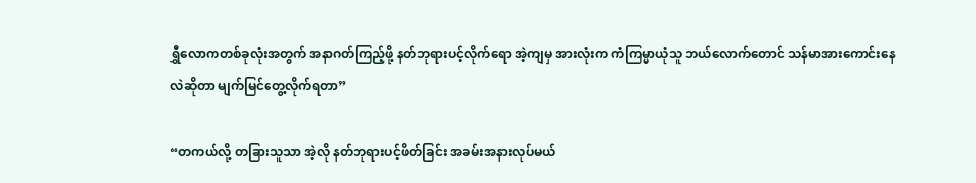ရွှီလောကတစ်ခုလုံးအတွက် အနာဂတ်ကြည့်ဖို့ နတ်ဘုရားပင့်လိုက်ရော အဲ့ကျမှ အားလုံးက ကံကြမ္မာယုံသူ ဘယ်လောက်တောင် သန်မာအားကောင်းနေလဲဆိုတာ မျက်မြင်တွေ့လိုက်ရတာ”

“တကယ်လို့ တခြားသူသာ အဲ့လို နတ်ဘုရားပင့်ဖိတ်ခြင်း အခမ်းအနားလုပ်မယ်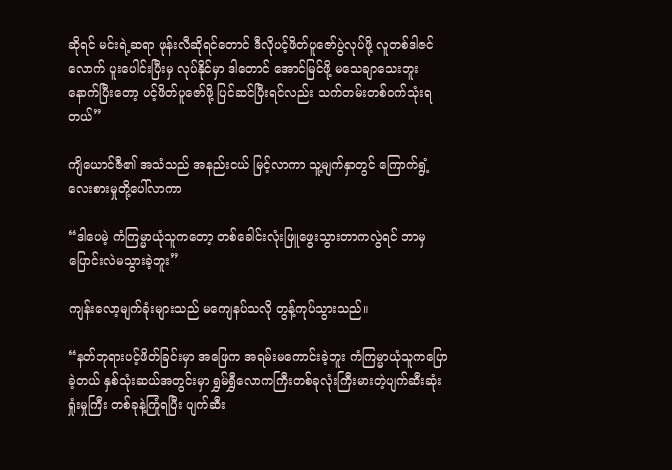ဆိုရင် မင်းရဲ့ဆရာ ဖုန်းလီဆိုရင်တောင် ဒီလိုပင့်ဖိတ်ပူဇော်ပွဲလုပ်ဖို့ လူတစ်ဒါဇင်လောက် ပူးပေါင်းပြီးမှ လုပ်နိုင်မှာ ဒါတောင် အောင်မြင်ဖို့ မသေချာသေးဘူး နောက်ပြီးတော့ ပင့်ဖိတ်ပူဇော်ဖို့ ပြင်ဆင်ပြီးရင်လည်း သက်တမ်းတစ်ဝက်သုံးရတယ်”

ကျိယောင်ဇီ၏ အသံသည် အနည်းငယ် မြင့်လာကာ သူ့မျက်နှာတွင် ကြောက်ရွံ့လေးစားမှုတို့ပေါ်လာကာ

“ဒါပေမဲ့ ကံကြမ္မာယုံသူကတော့ တစ်ခေါင်းလုံးဖြူဖွေးသွားတာကလွဲရင် ဘာမှ ပြောင်းလဲမသွားခဲ့ဘူး”

ကျန်းလော့မျက်ခုံးများသည် မကျေနပ်သလို တွန့်ကုပ်သွားသည်။

“နတ်ဘုရားပင့်ဖိတ်ခြင်းမှာ အဖြေက အရမ်းမကောင်းခဲ့ဘူး ကံကြမ္မာယုံသူကပြောခဲ့တယ် နှစ်သုံးဆယ်အတွင်းမှာ ရွှမ်ရွှီလောကကြီးတစ်ခုလုံးကြီးမားတဲ့ပျက်ဆီးဆုံးရှုံးမှုကြီး တစ်ခုနဲ့ကြုံရပြီး ပျက်ဆီး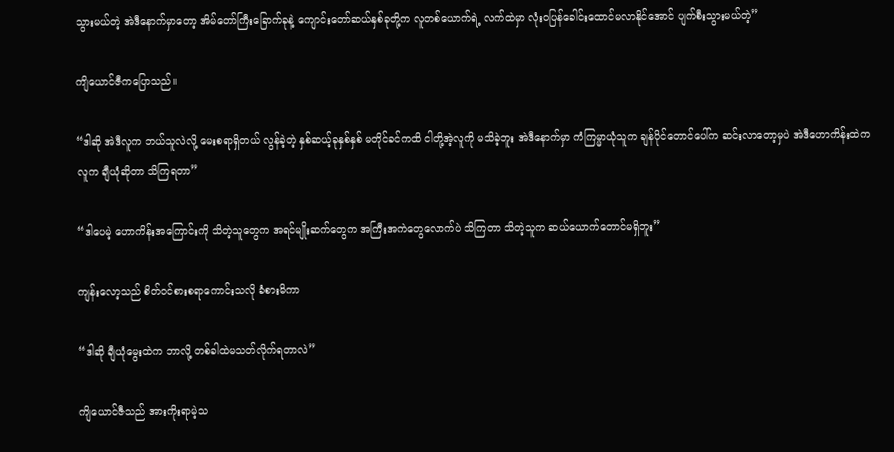သွားမယ်တဲ့ အဲဒီနောက်မှာတော့ အိမ်တော်ကြီးခြောက်ခုနဲ့ ကျောင်းတော်ဆယ်နှစ်ခုတို့က လူတစ်ယောက်ရဲ့ လက်ထဲမှာ လုံးဝပြန်ခေါင်းထောင်မလာနိုင်အောင် ပျက်စီးသွားမယ်တဲ့”

ကျိယောင်ဇီကပြောသည်။

“ဒါဆို အဲဒီလူက ဘယ်သူလဲလို့ မေးစရာရှိတယ် လွန်ခဲ့တဲ့ နှစ်ဆယ့်ခုနှစ်နှစ် မတိုင်ခင်ကထိ ငါတို့အဲ့လူကို မသိခဲ့ဘူး အဲဒီနောက်မှာ ကံကြမ္မာယုံသူက ချန်ပိုင်တောင်ပေါ်က ဆင်းလာတော့မှပဲ အဲဒီဟောကိန်းထဲက လူက ချီယုံဆိုတာ သိကြရတာ”

“ဒါပေမဲ့ ဟောကိန်းအကြောင်းကို သိတဲ့သူတွေက အရင်မျိုးဆက်တွေက အကြီးအကဲတွေလောက်ပဲ သိကြတာ သိတဲ့သူက ဆယ်ယောက်တောင်မရှိဘူး”

ကျန်းလော့သည် စိတ်ဝင်စားစရာကောင်းသလို ခံစားမိကာ

“ဒါဆို ချီယုံမွေးထဲက ဘာလို့ တစ်ခါထဲမသတ်လိုက်ရတာလဲ”

ကျိယောင်ဇီသည် အားကိုးရာမဲ့သ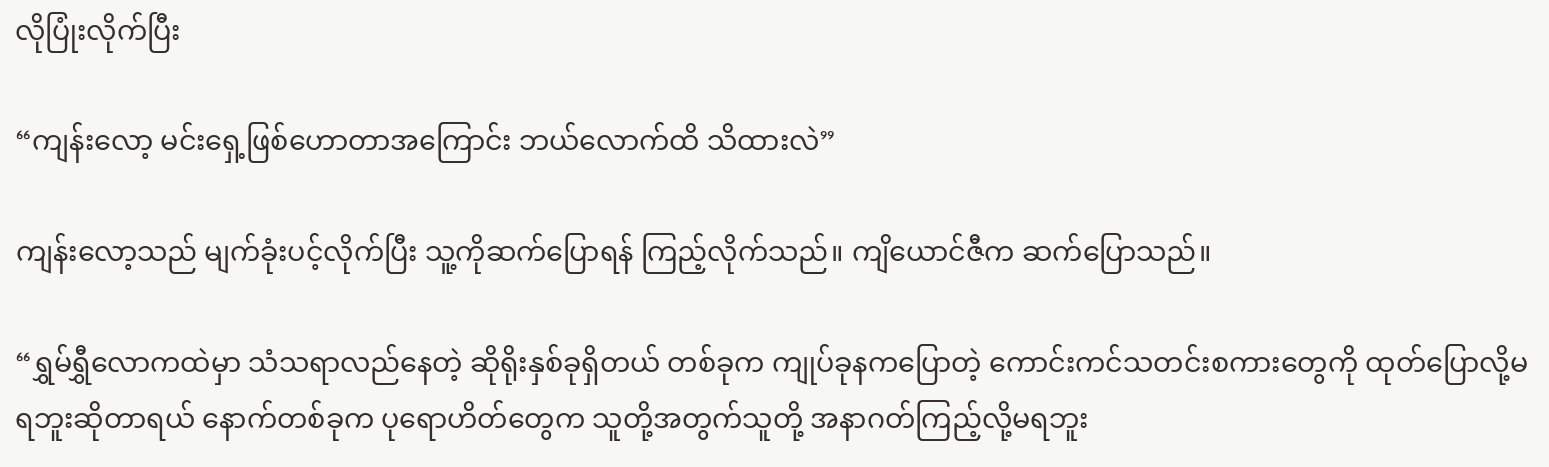လိုပြုံးလိုက်ပြီး

“ကျန်းလော့ မင်းရှေ့ဖြစ်ဟောတာအကြောင်း ဘယ်လောက်ထိ သိထားလဲ”

ကျန်းလော့သည် မျက်ခုံးပင့်လိုက်ပြီး သူ့ကိုဆက်ပြောရန် ကြည့်လိုက်သည်။ ကျိယောင်ဇီက ဆက်ပြောသည်။

“ရွှမ်ရွှီလောကထဲမှာ သံသရာလည်နေတဲ့ ဆိုရိုးနှစ်ခုရှိတယ် တစ်ခုက ကျုပ်ခုနကပြောတဲ့ ကောင်းကင်သတင်းစကားတွေကို ထုတ်ပြောလို့မရဘူးဆိုတာရယ် နောက်တစ်ခုက ပုရောဟိတ်တွေက သူတို့အတွက်သူတို့ အနာဂတ်ကြည့်လို့မရဘူး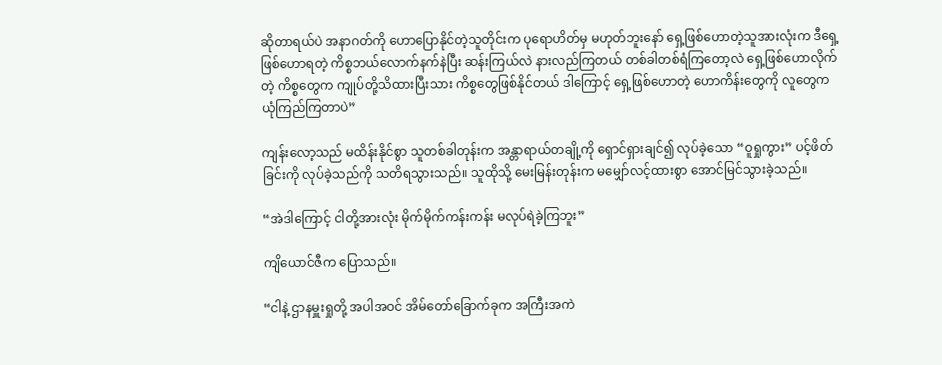ဆိုတာရယ်ပဲ အနာဂတ်ကို ဟောပြောနိုင်တဲ့သူတိုင်းက ပုရောဟိတ်မှ မဟုတ်ဘူးနော် ရှေ့ဖြစ်ဟောတဲ့သူအားလုံးက ဒီရှေ့ဖြစ်ဟောရတဲ့ ကိစ္စဘယ်လောက်နက်နဲပြီး ဆန်းကြယ်လဲ နားလည်ကြတယ် တစ်ခါတစ်ရံကြတော့လဲ ရှေ့ဖြစ်ဟောလိုက်တဲ့ ကိစ္စတွေက ကျုပ်တို့သိထားပြီးသား ကိစ္စတွေဖြစ်နိုင်တယ် ဒါကြောင့် ရှေ့ဖြစ်ဟောတဲ့ ဟောကိန်းတွေကို လူတွေက ယုံကြည်ကြတာပဲ”

ကျန်းလော့သည် မထိန်းနိုင်စွာ သူတစ်ခါတုန်းက အန္တာရာယ်တချို့ကို ရှောင်ရှားချင်၍ လုပ်ခဲ့သော “ဝူရှုကွား” ပင့်ဖိတ်ခြင်းကို လုပ်ခဲ့သည်ကို သတိရသွားသည်။ သူထိုသို့ မေးမြန်းတုန်းက မမျှော်လင့်ထားစွာ အောင်မြင်သွားခဲ့သည်။

“အဲဒါကြောင့် ငါတို့အားလုံး မိုက်မိုက်ကန်းကန်း မလုပ်ရဲခဲ့ကြဘူး”

ကျိယောင်ဇီက ပြောသည်။

“ငါနဲ့ ဌာနမှူးရှုတို့ အပါအဝင် အိမ်တော်ခြောက်ခုက အကြီးအကဲ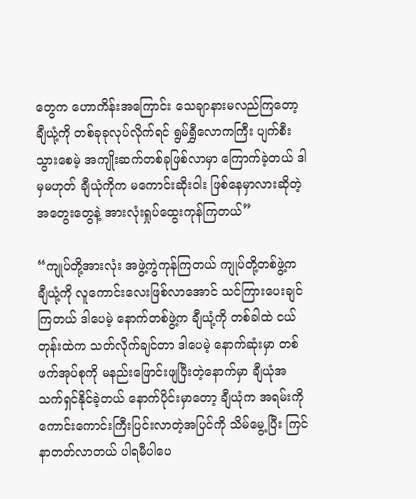တွေက ဟောကိန်းအကြောင်း သေချာနားမလည်ကြတော့ ချီယုံ့ကို တစ်ခုခုလုပ်လိုက်ရင် ရွမ်ရွှီလောကကြီး ပျက်စီးသွားစေမဲ့ အကျိုးဆက်တစ်ခုဖြစ်လာမှာ ကြောက်ခဲ့တယ် ဒါမှမဟုတ် ချီယုံကိုက မကောင်းဆိုးဝါး ဖြစ်နေမှာလားဆိုတဲ့ အတွေးတွေနဲ့ အားလုံးရှုပ်ထွေးကုန်ကြတယ်”

“ကျုပ်တို့အားလုံး အဖွဲ့ကွဲကုန်ကြတယ် ကျုပ်တို့တစ်ဖွဲ့က ချီယုံ့ကို လူကောင်းလေးဖြစ်လာအောင် သင်ကြားပေးချင်ကြတယ် ဒါပေမဲ့ နောက်တစ်ဖွဲ့က ချီယုံ့ကို တစ်ခါထဲ ငယ်တုန်းထဲက သတ်လိုက်ချင်တာ ဒါပေမဲ့ နောက်ဆုံးမှာ တစ်ဖက်အုပ်စုကို မနည်းဖြောင်းဖျပြီးတဲ့နောက်မှာ ချီယုံအသက်ရှင်နိုင်ခဲ့တယ် နောက်ပိုင်းမှာတော့ ချီယုံက အရမ်းကို ကောင်းကောင်းကြီးပြင်းလာတဲ့အပြင်ကို သိမ်မွေ့ပြီး ကြင်နာတတ်လာတယ် ပါရမီပါပေ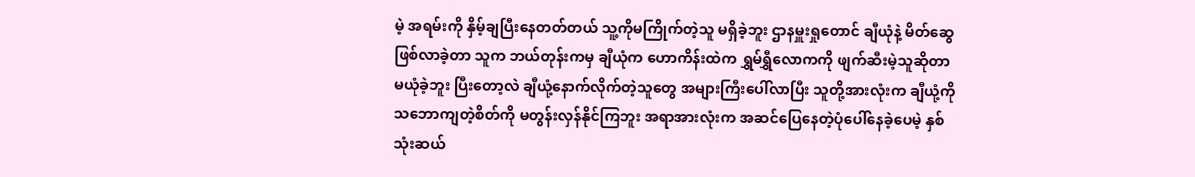မဲ့ အရမ်းကို နှိမ့်ချပြီးနေတတ်တယ် သူ့ကိုမကြိုက်တဲ့သူ မရှိခဲ့ဘူး ဌာနမှူးရှုတောင် ချီယုံနဲ့ မိတ်ဆွေဖြစ်လာခဲ့တာ သူက ဘယ်တုန်းကမှ ချီယုံက ဟောကိန်းထဲက ရွှမ်ရွှီလောကကို ဖျက်ဆီးမဲ့သူဆိုတာ မယုံခဲ့ဘူး ပြီးတော့လဲ ချီယုံ့နောက်လိုက်တဲ့သူတွေ အများကြီးပေါ်လာပြီး သူတို့အားလုံးက ချီယုံ့ကို သဘောကျတဲ့စိတ်ကို မတွန်းလှန်နိုင်ကြဘူး အရာအားလုံးက အဆင်ပြေနေတဲ့ပုံပေါ်နေခဲ့ပေမဲ့ နှစ်သုံးဆယ်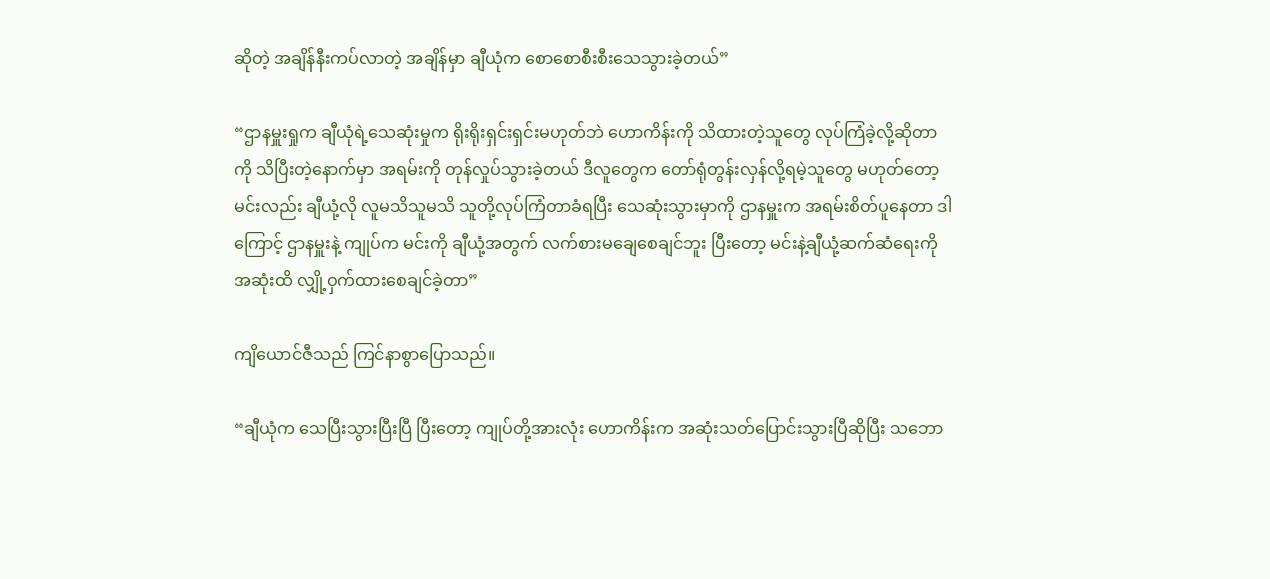ဆိုတဲ့ အချိန်နီးကပ်လာတဲ့ အချိန်မှာ ချီယုံက စောစောစီးစီးသေသွားခဲ့တယ်”

“ဌာနမှူးရှုက ချီယုံရဲ့သေဆုံးမှုက ရိုးရိုးရှင်းရှင်းမဟုတ်ဘဲ ဟောကိန်းကို သိထားတဲ့သူတွေ လုပ်ကြံခဲ့လို့ဆိုတာကို သိပြီးတဲ့နောက်မှာ အရမ်းကို တုန်လှုပ်သွားခဲ့တယ် ဒီလူတွေက တော်ရုံတွန်းလှန်လို့ရမဲ့သူတွေ မဟုတ်တော့ မင်းလည်း ချီယုံ့လို လူမသိသူမသိ သူတို့လုပ်ကြံတာခံရပြီး သေဆုံးသွားမှာကို ဌာနမှူးက အရမ်းစိတ်ပူနေတာ ဒါကြောင့် ဌာနမှူးနဲ့ ကျုပ်က မင်းကို ချီယုံ့အတွက် လက်စားမချေစေချင်ဘူး ပြီးတော့ မင်းနဲ့ချီယုံ့ဆက်ဆံရေးကို အဆုံးထိ လျှို့ဝှက်ထားစေချင်ခဲ့တာ”

ကျိယောင်ဇီသည် ကြင်နာစွာပြောသည်။

“ချီယုံက သေပြီးသွားပြီးပြီ ပြီးတော့ ကျုပ်တို့အားလုံး ဟောကိန်းက အဆုံးသတ်ပြောင်းသွားပြီဆိုပြီး သဘော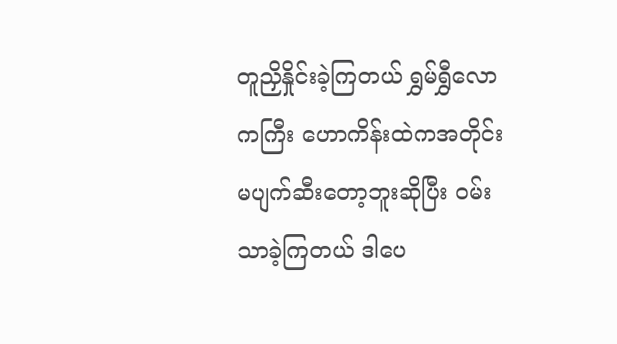တူညှိနှိုင်းခဲ့ကြတယ် ရွှမ်ရွှီလောကကြီး ဟောကိန်းထဲကအတိုင်း မပျက်ဆီးတော့ဘူးဆိုပြီး ဝမ်းသာခဲ့ကြတယ် ဒါပေ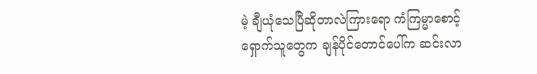မဲ့ ချီယုံသေပြီဆိုတာလဲကြားရော ကံကြမ္မာစောင့်ရှောက်သူတွေက ချန်ပိုင်တောင်ပေါ်က ဆင်းလာ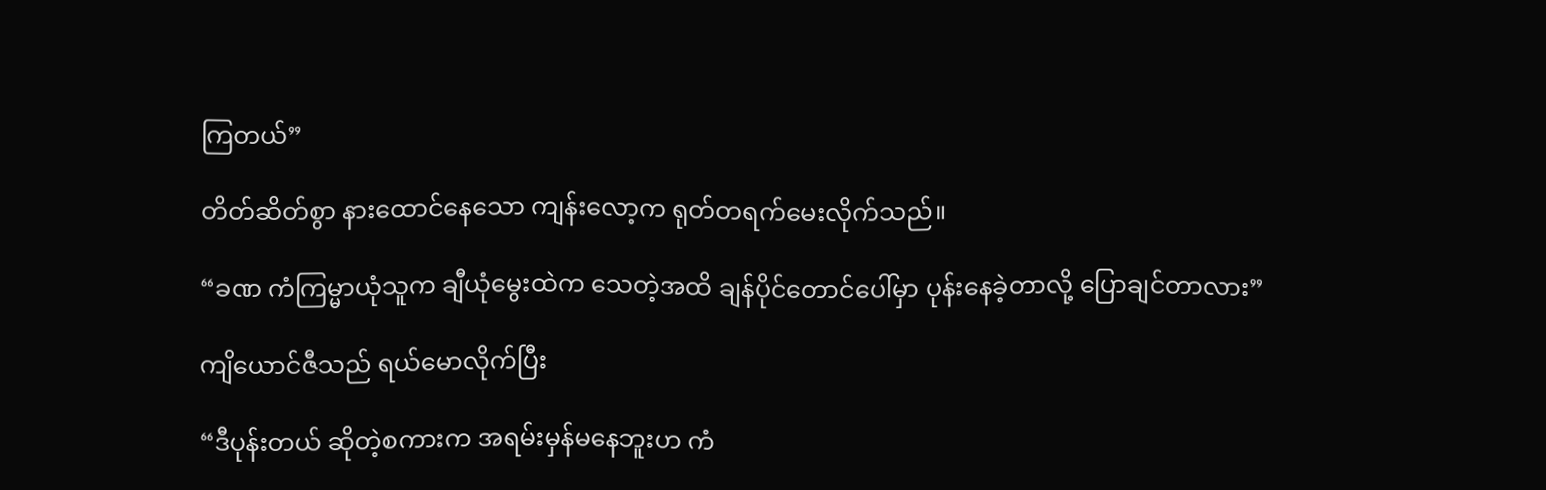ကြတယ်”

တိတ်ဆိတ်စွာ နားထောင်နေသော ကျန်းလော့က ရုတ်တရက်မေးလိုက်သည်။

“ခဏ ကံကြမ္မာယုံသူက ချီယုံမွေးထဲက သေတဲ့အထိ ချန်ပိုင်တောင်ပေါ်မှာ ပုန်းနေခဲ့တာလို့ ပြောချင်တာလား”

ကျိယောင်ဇီသည် ရယ်မောလိုက်ပြီး

“ဒီပုန်းတယ် ဆိုတဲ့စကားက အရမ်းမှန်မနေဘူးဟ ကံ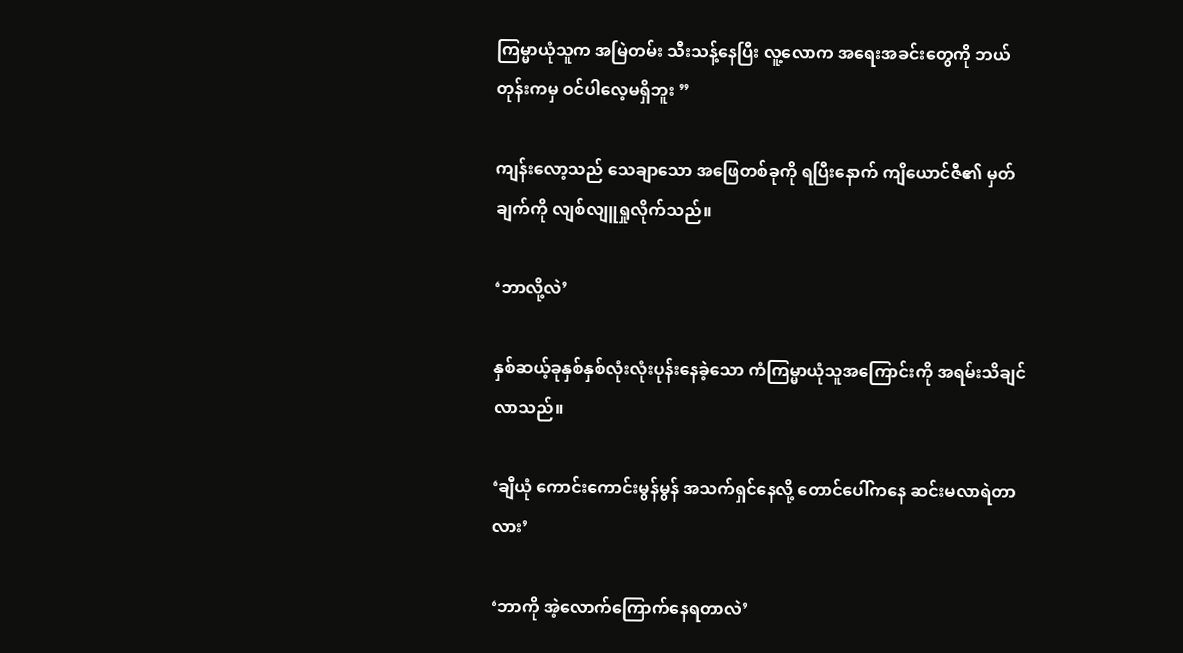ကြမ္မာယုံသူက အမြဲတမ်း သီးသန့်နေပြီး လူ့လောက အရေးအခင်းတွေကို ဘယ်တုန်းကမှ ဝင်ပါလေ့မရှိဘူး ”

ကျန်းလော့သည် သေချာသော အဖြေတစ်ခုကို ရပြီးနောက် ကျိယောင်ဇီ၏ မှတ်ချက်ကို လျစ်လျူရှုလိုက်သည်။

‘ဘာလို့လဲ’

နှစ်ဆယ့်ခုနှစ်နှစ်လုံးလုံးပုန်းနေခဲ့သော ကံကြမ္မာယုံသူအကြောင်းကို အရမ်းသိချင်လာသည်။

‘ချီယုံ ကောင်းကောင်းမွန်မွန် အသက်ရှင်နေလို့ တောင်ပေါ်ကနေ ဆင်းမလာရဲတာလား’

‘ဘာကို အဲ့လောက်ကြောက်နေရတာလဲ’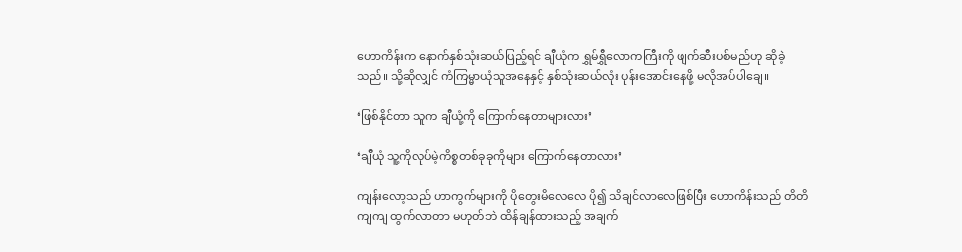ဟောကိန်းက နောက်နှစ်သုံးဆယ်ပြည့်ရင် ချီယုံက ရွှမ်ရွှီလောကကြီးကို ဖျက်ဆီးပစ်မည်ဟု ဆိုခဲ့သည်။ သို့ဆိုလျှင် ကံကြမ္မာယုံသူအနေနှင့် နှစ်သုံးဆယ်လုံး ပုန်းအောင်းနေဖို့ မလိုအပ်ပါချေ။

‘ဖြစ်နိုင်တာ သူက ချီယုံ့ကို ကြောက်နေတာများလား’

‘ချီယုံ သူ့ကိုလုပ်မဲ့ကိစ္စတစ်ခုခုကိုများ ကြောက်နေတာလား’

ကျန်းလော့သည် ဟာကွက်များကို ပိုတွေးမိလေလေ ပို၍ သိချင်လာလေဖြစ်ပြီး ဟောကိန်းသည် တိတိကျကျ ထွက်လာတာ မဟုတ်ဘဲ ထိန်ချန်ထားသည့် အချက်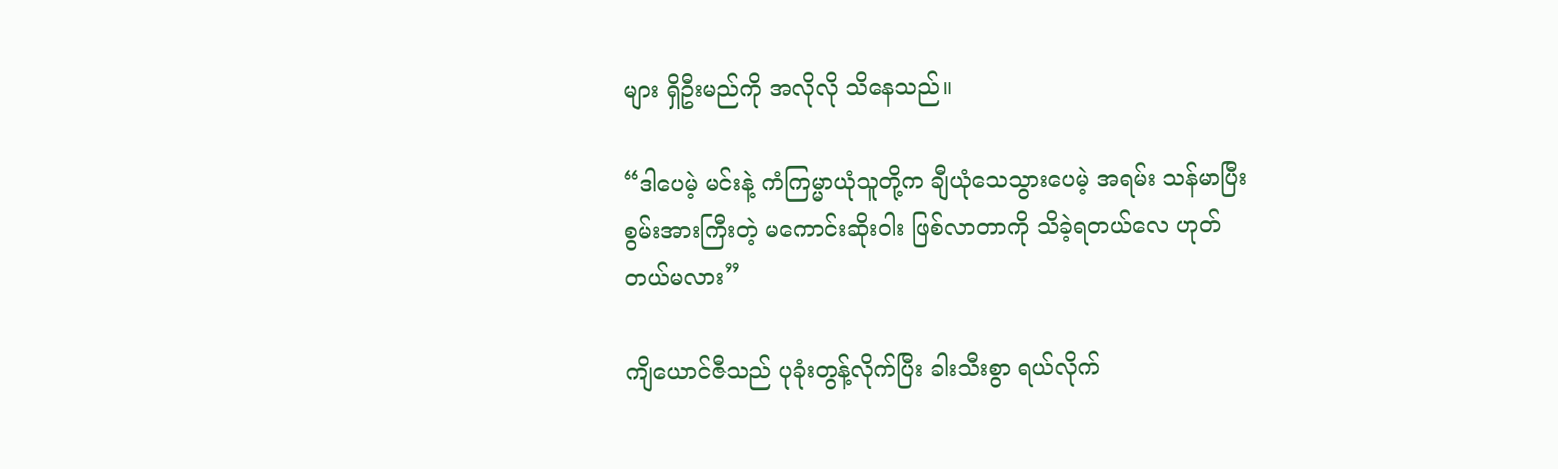များ ရှိဦးမည်ကို အလိုလို သိနေသည်။

“ဒါပေမဲ့ မင်းနဲ့ ကံကြမ္မာယုံသူတို့က ချီယုံသေသွားပေမဲ့ အရမ်း သန်မာပြီး စွမ်းအားကြီးတဲ့ မကောင်းဆိုးဝါး ဖြစ်လာတာကို သိခဲ့ရတယ်လေ ဟုတ်တယ်မလား”

ကျိယောင်ဇီသည် ပုခုံးတွန့်လိုက်ပြီး ခါးသီးစွာ ရယ်လိုက်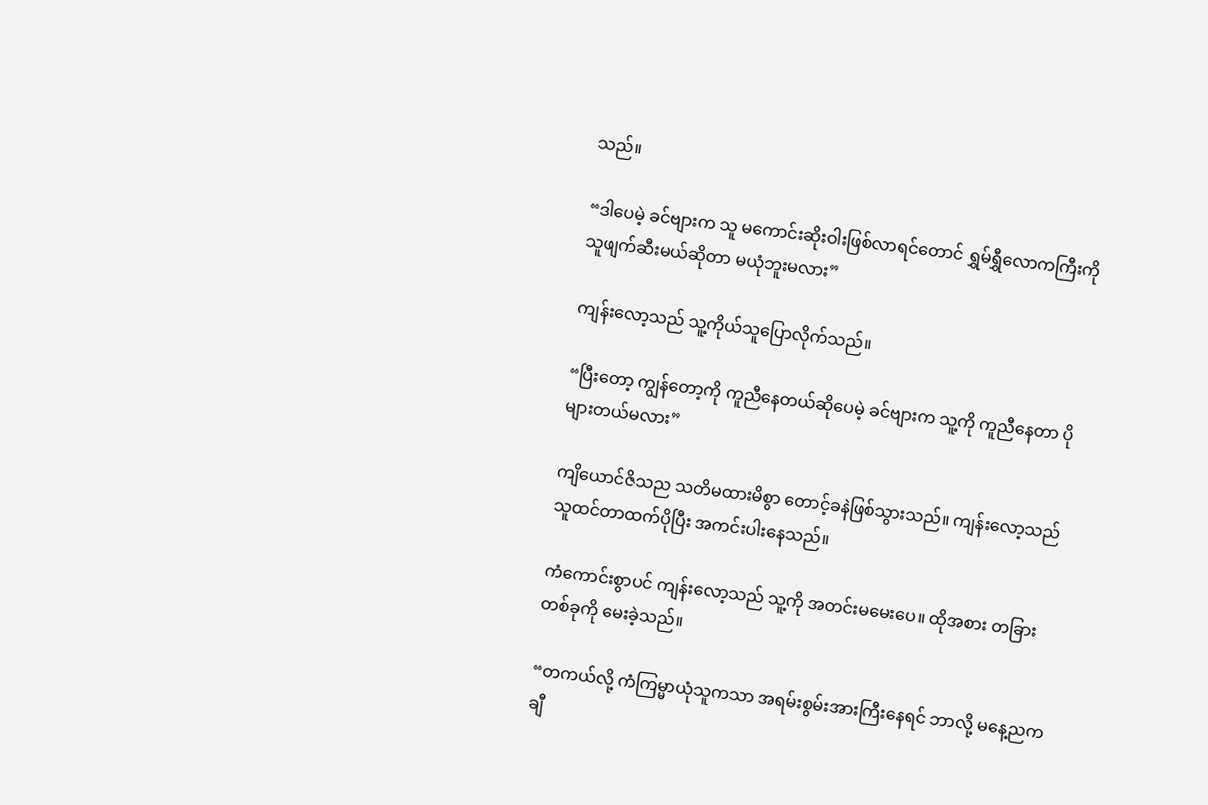သည်။

“ဒါပေမဲ့ ခင်ဗျားက သူ မကောင်းဆိုးဝါးဖြစ်လာရင်တောင် ရွှမ်ရွှီလောကကြီးကို သူဖျက်ဆီးမယ်ဆိုတာ မယုံဘူးမလား”

ကျန်းလော့သည် သူ့ကိုယ်သူပြောလိုက်သည်။

“ပြီးတော့ ကျွန်တော့ကို ကူညီနေတယ်ဆိုပေမဲ့ ခင်ဗျားက သူ့ကို ကူညီနေတာ ပိုများတယ်မလား”

ကျိယောင်ဇိသည သတိမထားမိစွာ တောင့်ခနဲဖြစ်သွားသည်။ ကျန်းလော့သည် သူထင်တာထက်ပိုပြီး အကင်းပါးနေသည်။

ကံကောင်းစွာပင် ကျန်းလော့သည် သူ့ကို အတင်းမမေးပေ။ ထိုအစား တခြားတစ်ခုကို မေးခဲ့သည်။

“တကယ်လို့ ကံကြမ္မာယုံသူကသာ အရမ်းစွမ်းအားကြီးနေရင် ဘာလို့ မနေ့ညက ချီ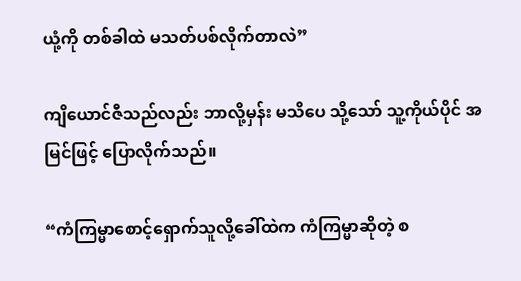ယုံ့ကို တစ်ခါထဲ မသတ်ပစ်လိုက်တာလဲ”

ကျိယောင်ဇီသည်လည်း ဘာလို့မှန်း မသိပေ သို့သော် သူ့ကိုယ်ပိုင် အမြင်ဖြင့် ပြောလိုက်သည်။

“ကံကြမ္မာစောင့်ရှောက်သူလို့ခေါ်ထဲက ကံကြမ္မာဆိုတဲ့ စ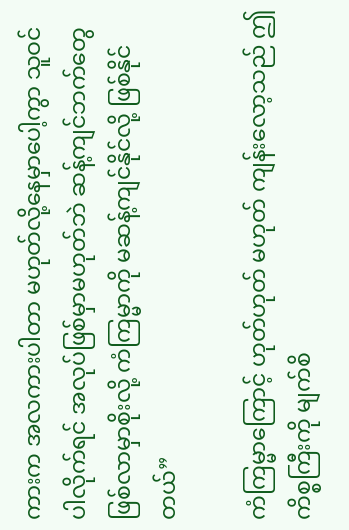ကားက အလကားပါတာ မဟုတ်လို့နေမှာပေါ့ကွာ သူဝင်ပါလိုက်ရင် အလုပ်ဖြစ်မှာမဟုတ်ဘဲ ဆန့်ကျင်ဘက်တွေ ဖြစ်လာမှာစိုးလို့ ကံကြမ္မာကို မဆန့်ကျင်နိုင်လို့ ဖြစ်နိုင်တယ်”

ကံကြမ္မာကြောင့် ဟုတ်ဟုတ် မဟုတ် ကျန်းလော့သည် ဤကိစ္စကြီးကို မျက်စိ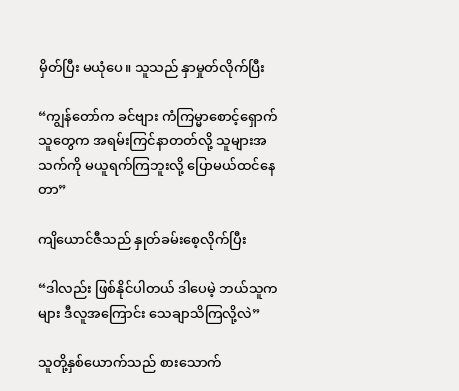မှိတ်ပြီး မယုံပေ။ သူသည် နှာမှုတ်လိုက်ပြီး

“ကျွန်တော်က ခင်ဗျား ကံကြမ္မာစောင့်ရှောက်သူတွေက အရမ်းကြင်နာတတ်လို့ သူများအသက်ကို မယူရက်ကြဘူးလို့ ပြောမယ်ထင်နေတာ”

ကျိယောင်ဇီသည် နှုတ်ခမ်းစေ့လိုက်ပြီး

“ဒါလည်း ဖြစ်နိုင်ပါတယ် ဒါပေမဲ့ ဘယ်သူကများ ဒီလူအကြောင်း သေချာသိကြလို့လဲ”

သူတို့နှစ်ယောက်သည် စားသောက်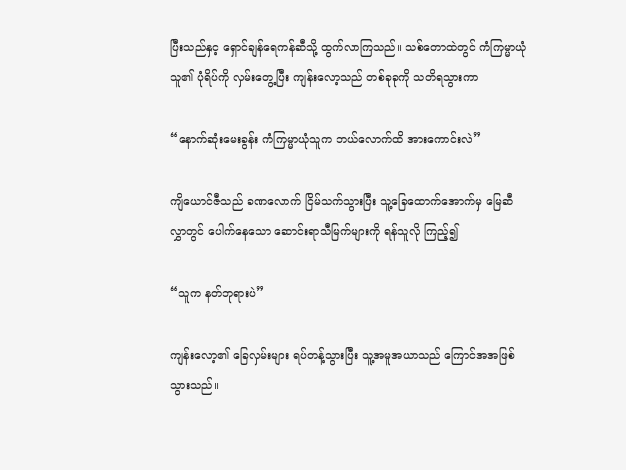ပြီးသည်နှင့ ရှောင်ချန်ရေကန်ဆီသို့ ထွက်လာကြသည်။ သစ်တောထဲတွင် ကံကြမ္မာယုံသူ၏ ပုံရိပ်ကို လှမ်းတွေ့ပြီး ကျန်းလော့သည် တစ်ခုခုကို သတိရသွားကာ

“နောက်ဆုံးမေးခွန်း ကံကြမ္မာယုံသူက ဘယ်လောက်ထိ အားကောင်းလဲ”

ကျိယောင်ဇီသည် ခဏလောက် ငြိမ်သက်သွားပြီး သူ့ခြေထောက်အောက်မှ မြေဆီလွှာတွင် ပေါက်နေသော ဆောင်းရာသီမြက်များကို ရန်သူလို ကြည့်၍

“သူက နတ်ဘုရားပဲ”

ကျန်းလော့၏ ခြေလှမ်းများ ရပ်တန့်သွားပြီး သူ့အမူအယာသည် ကြောင်အအဖြစ်သွားသည်။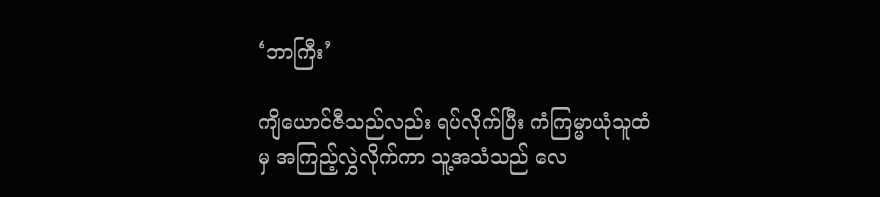‘ဘာကြီး’

ကျိယောင်ဇီသည်လည်း ရပ်လိုက်ပြီး ကံကြမ္မာယုံသူထံမှ အကြည့်လွှဲလိုက်ကာ သူ့အသံသည် လေ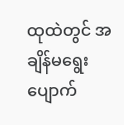ထုထဲတွင် အချိန်မရွေးပျောက်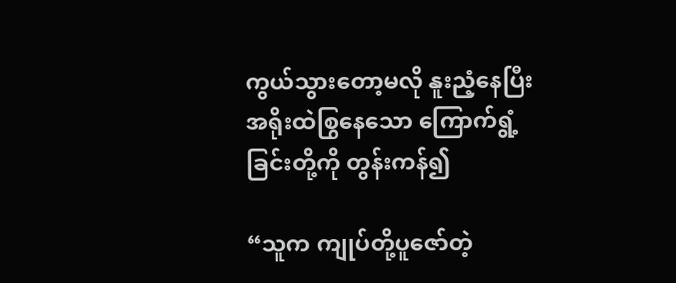ကွယ်သွားတော့မလို နူးညံ့နေပြီး အရိုးထဲစြွနေသော ကြောက်ရွံ့ခြင်းတို့ကို တွန်းကန်၍

“သူက ကျုပ်တို့ပူဇော်တဲ့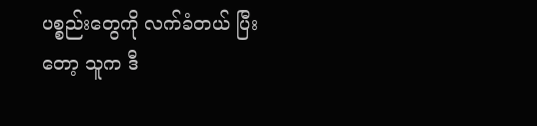ပစ္စည်းတွေကို လက်ခံတယ် ပြီးတော့ သူက ဒီ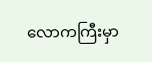လောကကြီးမှာ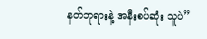နတ်ဘုရားနဲ့ အနီးစပ်ဆုံး သူပဲ”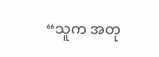“သူက အတု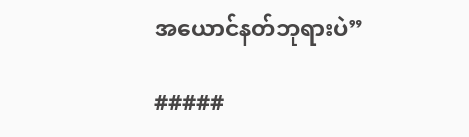အယောင်နတ်ဘုရားပဲ”

#####